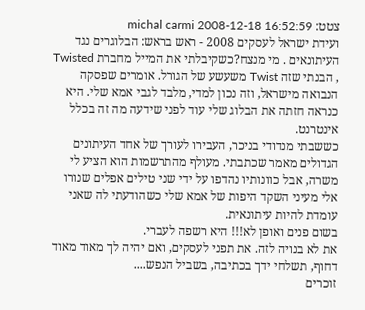צטט: michal carmi 2008-12-18 16:52:59
ועידת ישראל לעסקים 2008 - ראש בראש: הבלוגרים נגד העיתונאים . מי מנצח?כשקיבלתי את המייל מחברת Twisted , הבנתי שזה Twist משעשע של הגורל. אומרים שפסקה הנבואה מישראל, וזה נכון למדי, מלבד לגבי אמא שלי. היא כנראה חזתה את הבלוג שלי עוד לפני שידעה מה זה בכלל אינטרנט.
כששבתי מנדודי בניכר, העבירו לעורך של אחד העיתונים הגדולים מאמר שכתבתי. מעולף מהתרשמות הוא הציע לי משרה, אבל כוונותיו נהדפו על ידי שני טילים אפלים שנורו אלי מעיני השקד היפות של אמא שלי כשהודעתי לה שאני עומדת להיות עיתונאית.
בשום פנים ואופן לא!!! היא רשפה לעברי.
את לא בנויה לזה. את תפני לעסקים, ואם יהיה לך מאוד מאוד דחוף, תשלחי ידך בכתיבה, בשביל הנפש....
זוכרים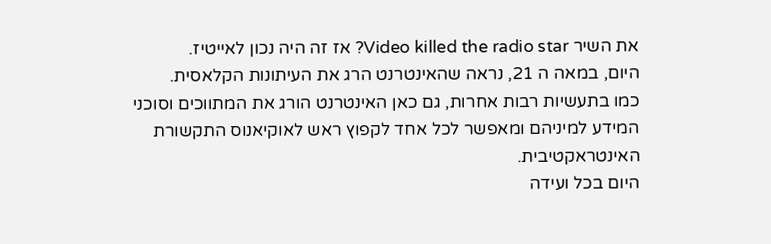את השיר Video killed the radio star? אז זה היה נכון לאייטיז.
היום, במאה ה 21, נראה שהאינטרנט הרג את העיתונות הקלאסית.
כמו בתעשיות רבות אחרות, גם כאן האינטרנט הורג את המתווכים וסוכני המידע למיניהם ומאפשר לכל אחד לקפוץ ראש לאוקיאנוס התקשורת האינטראקטיבית.
היום בכל ועידה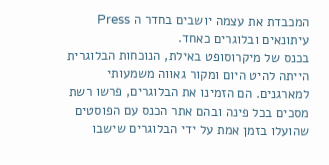המכבדת את עצמה יושבים בחדר ה Press עיתונאים ובלוגרים כאחד.
בכנס של מיקרוסופט באילת, הנוכחות הבלוגרית הייתה להיט היום ומקור גאווה משמעותי למארגנים. הם הזמינו את הבלוגרים, פרשו רשת מסכים בכל פינה ובהם אתר הכנס עם הפוסטים שהועלו בזמן אמת על ידי הבלוגרים שישבו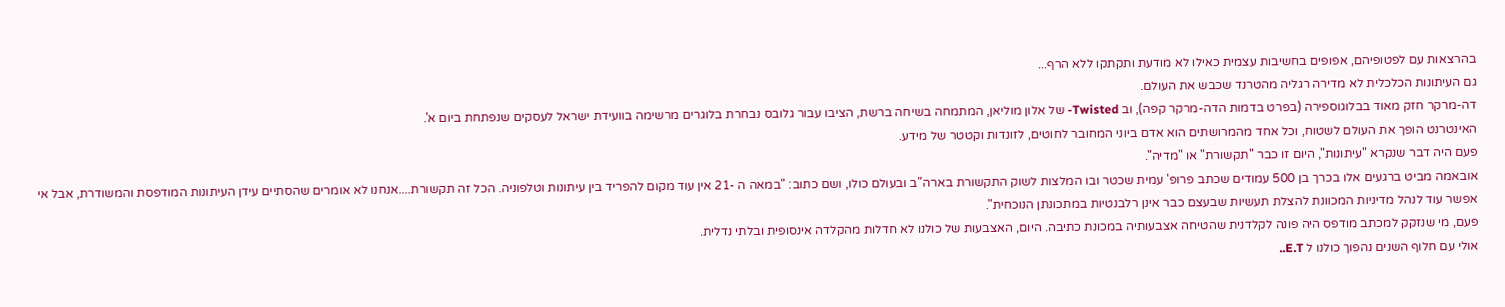בהרצאות עם לפטופיהם, אפופים בחשיבות עצמית כאילו לא מודעת ותקתקו ללא הרף...
גם העיתונות הכלכלית לא מדירה רגליה מהטרנד שכבש את העולם.
דה-מרקר חזק מאוד בבלוגוספירה (בפרט בדמות הדה-מרקר קפה), וב Twisted- של אלון מוליאן, המתמחה בשיחה ברשת, הציבו עבור גלובס נבחרת בלוגרים מרשימה בוועידת ישראל לעסקים שנפתחת ביום א'.
האינטרנט הופך את העולם לשטוח, וכל אחד מהמרושתים הוא אדם ביוני המחובר לחוטים, לזונדות וקטטר של מידע.
פעם היה דבר שנקרא "עיתונות", היום זו כבר "תקשורת" או "מדיה".
אובאמה מביט ברגעים אלו בכרך בן 500 עמודים שכתב פרופ' עמית שכטר ובו המלצות לשוק התקשורת בארה"ב ובעולם כולו, ושם כתוב: "במאה ה -21 אין עוד מקום להפריד בין עיתונות וטלפוניה. הכל זה תקשורת....אנחנו לא אומרים שהסתיים עידן העיתונות המודפסת והמשודרת, אבל אי אפשר עוד לנהל מדיניות המכוונת להצלת תעשיות שבעצם כבר אינן רלבנטיות במתכונתן הנוכחית".
פעם, מי שנזקק למכתב מודפס היה פונה לקלדנית שהטיחה אצבעותיה במכונת כתיבה. היום, האצבעות של כולנו לא חדלות מהקלדה אינסופית ובלתי נדלית.
אולי עם חלוף השנים נהפוך כולנו ל E.T..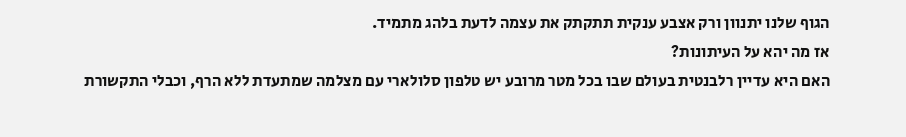הגוף שלנו יתנוון ורק אצבע ענקית תתקתק את עצמה לדעת בלהג מתמיד.
אז מה יהא על העיתונות?
האם היא עדיין רלבנטית בעולם שבו בכל מטר מרובע יש טלפון סלולארי עם מצלמה שמתעדת ללא הרף, וכבלי התקשורת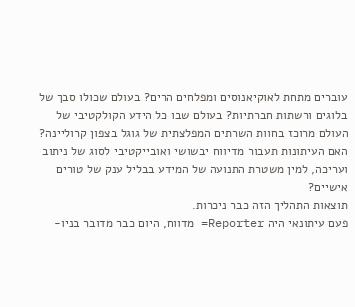עוברים מתחת לאוקיאנוסים ומפלחים הרים? בעולם שכולו סבך של בלוגים ורשתות חברתיות? בעולם שבו כל הידע הקולקטיבי של העולם מרוכז בחוות השרתים המפלצתית של גוגל בצפון קרוליינה?
האם העיתונות תעבור מדיווח יבשושי ואובייקטיבי לסוג של ניתוב ועריכה, למין משטרת התנועה של המידע בבליל ענק של טורים אישיים?
תוצאות התהליך הזה כבר ניכרות.
פעם עיתונאי היה Reporter= מדווח, היום כבר מדובר בניו-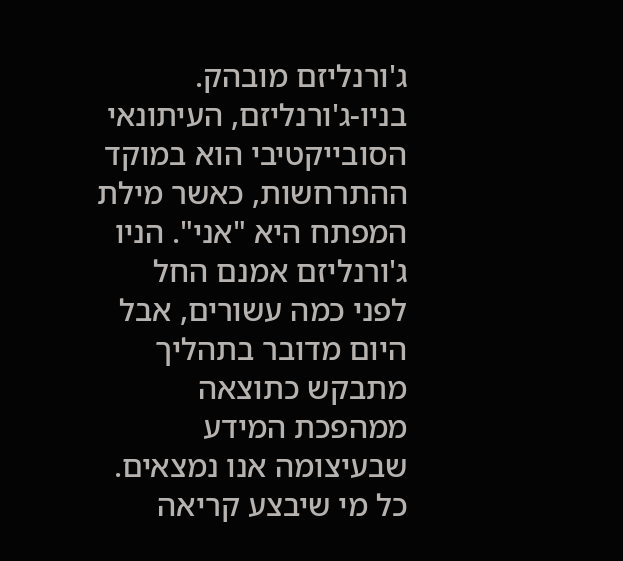ג'ורנליזם מובהק.
בניו-ג'ורנליזם, העיתונאי הסובייקטיבי הוא במוקד ההתרחשות, כאשר מילת המפתח היא "אני". הניו ג'ורנליזם אמנם החל לפני כמה עשורים, אבל היום מדובר בתהליך מתבקש כתוצאה ממהפכת המידע שבעיצומה אנו נמצאים.
כל מי שיבצע קריאה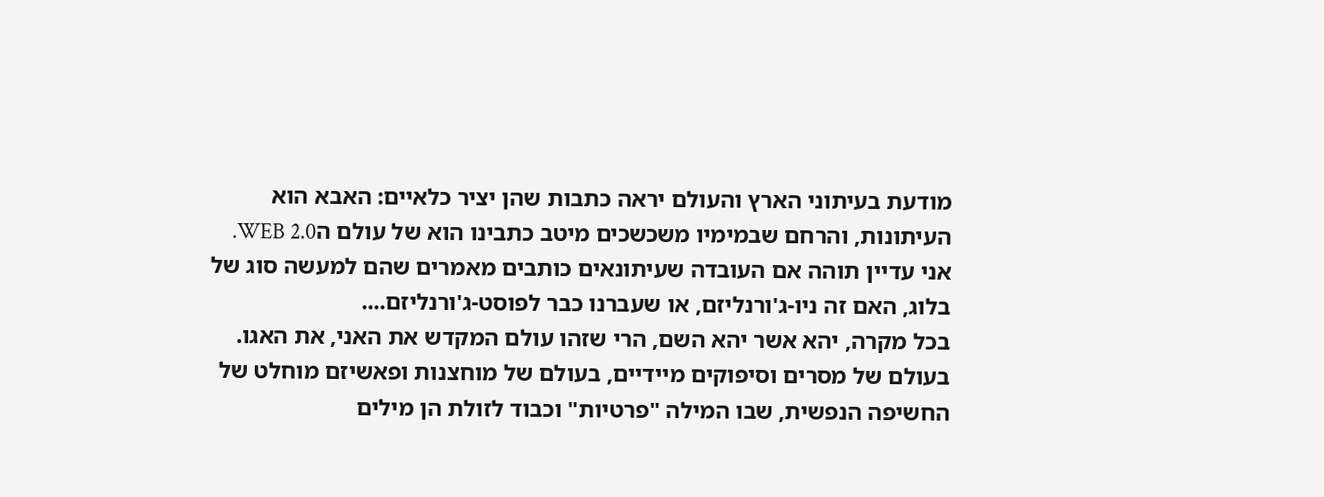מודעת בעיתוני הארץ והעולם יראה כתבות שהן יציר כלאיים: האבא הוא העיתונות, והרחם שבמימיו משכשכים מיטב כתבינו הוא של עולם הWEB 2.0.
אני עדיין תוהה אם העובדה שעיתונאים כותבים מאמרים שהם למעשה סוג של בלוג, האם זה ניו-ג'ורנליזם, או שעברנו כבר לפוסט-ג'ורנליזם....
בכל מקרה, יהא אשר יהא השם, הרי שזהו עולם המקדש את האני, את האגו.
בעולם של מסרים וסיפוקים מיידיים, בעולם של מוחצנות ופאשיזם מוחלט של החשיפה הנפשית, שבו המילה "פרטיות" וכבוד לזולת הן מילים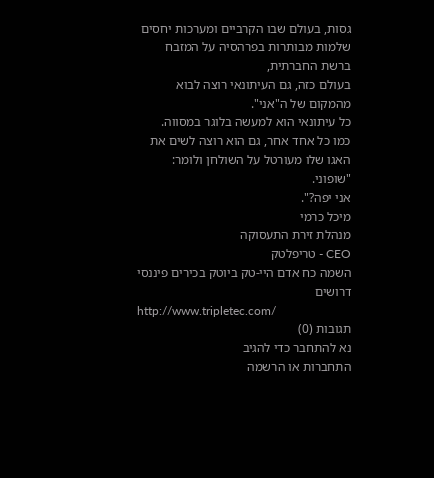גסות, בעולם שבו הקרביים ומערכות יחסים שלמות מבותרות בפרהסיה על המזבח ברשת החברתית,
בעולם כזה, גם העיתונאי רוצה לבוא מהמקום של ה"אני".
כל עיתונאי הוא למעשה בלוגר במסווה.
כמו כל אחד אחר, גם הוא רוצה לשים את האגו שלו מעורטל על השולחן ולומר:
"שופוני.
אני יפה?".
מיכל כרמי
מנהלת זירת התעסוקה
CEO - טריפלטק
השמה כח אדם היי-טק ביוטק בכירים פיננסי
דרושים
http://www.tripletec.com/
תגובות (0)
נא להתחבר כדי להגיב
התחברות או הרשמה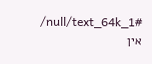/null/text_64k_1#
אין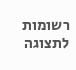רשומות לתצוגה